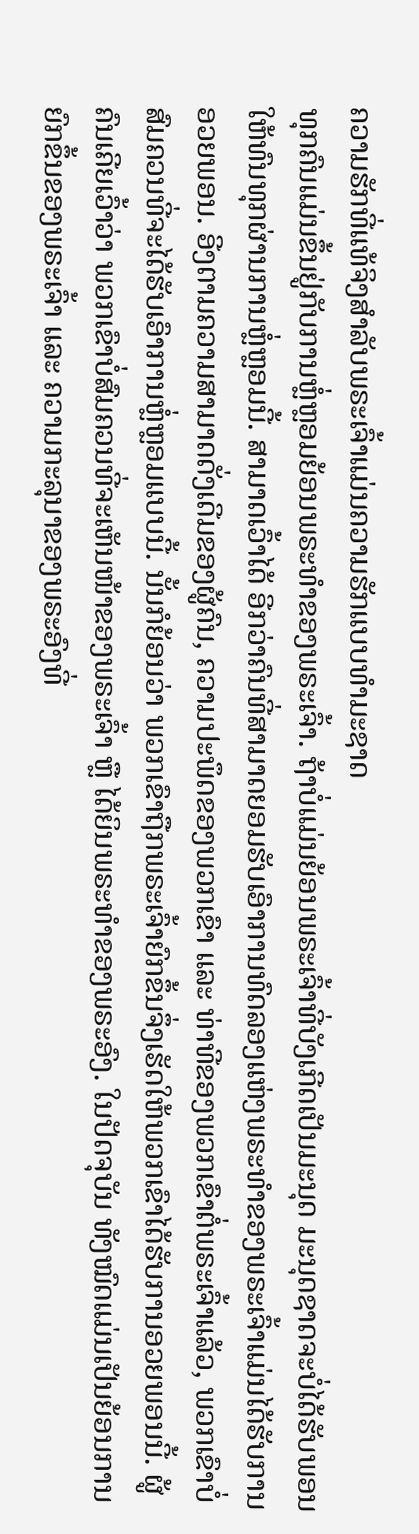ຄວາມຮັກທີ່ແທ້ຈິງສຳລັບພຣະເຈົ້າແມ່ນຄວາມຮັກແບບທໍາມະຊາດ
ທຸກຄົນແມ່ນຂຶ້ນຢູ່ກັບການຫຼໍ່ຫຼອມຍ້ອນພຣະທຳຂອງພຣະເຈົ້າ. ຖ້າບໍ່ແມ່ນຍ້ອນພຣະເຈົ້າທີ່ບັງເກີດເປັນມະນຸດ ມະນຸດຊາດຈະບໍ່ໄດ້ຮັບພອນໃຫ້ທົນທຸກຜ່ານການຫຼໍ່ຫຼອມນີ້. ສາມາດເວົ້າໄດ້ ອີກວ່າຄົນທີ່ສາມາດຍອມຮັບເອົາການທົດລອງແຫ່ງພຣະທຳຂອງພຣະເຈົ້າແມ່ນໄດ້ຮັບການອວຍພອນ. ອີງຕາມຄວາມສາມາດດັ່ງເດີມຂອງຜູ້ຄົນ, ຄວາມປະພຶດຂອງພວກເຂົາ ແລະ ທ່າທີຂອງພວກເຂົາຕໍ່ພຣະເຈົ້າແລ້ວ, ພວກເຂົາບໍ່ສົມຄວນທີ່ຈະໄດ້ຮັບເອົາການຫຼໍ່ຫຼອມແບບນີ້. ນັ້ນກໍຍ້ອນວ່າ ພວກເຂົາຖືກພຣະເຈົ້າຍົກຂຶ້ນຈຶ່ງເຮັດໃຫ້ພວກເຂົາໄດ້ຮັບການອວຍພອນນີ້. ຜູ້ຄົນເຄີຍເວົ້າວ່າ ພວກເຂົາບໍ່ສົມຄວນທີ່ຈະເຫັນໜ້າຂອງພຣະເຈົ້າ ຫຼື ໄດ້ຍິນພຣະທຳຂອງພຣະອົງ. ໃນປັດຈຸບັນ ທັງໝົດແມ່ນເປັນຍ້ອນການຍົກຂຶ້ນຂອງພຣະເຈົ້າ ແລະ ຄວາມກະລຸນາຂອງພຣະອົງທີ່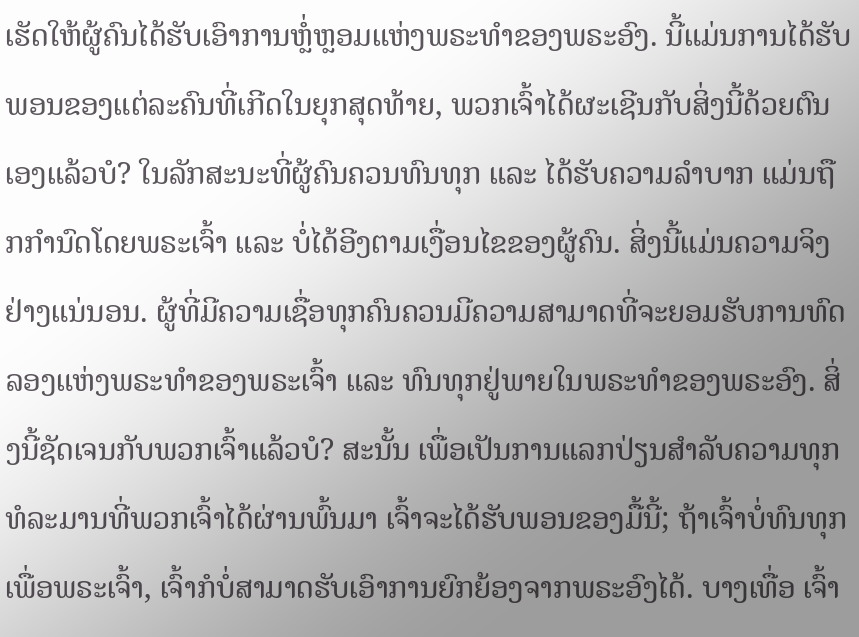ເຮັດໃຫ້ຜູ້ຄົນໄດ້ຮັບເອົາການຫຼໍ່ຫຼອມແຫ່ງພຣະທຳຂອງພຣະອົງ. ນີ້ແມ່ນການໄດ້ຮັບພອນຂອງແຕ່ລະຄົນທີ່ເກີດໃນຍຸກສຸດທ້າຍ, ພວກເຈົ້າໄດ້ຜະເຊີນກັບສິ່ງນີ້ດ້ວຍຕົນເອງແລ້ວບໍ? ໃນລັກສະນະທີ່ຜູ້ຄົນຄວນທົນທຸກ ແລະ ໄດ້ຮັບຄວາມລໍາບາກ ແມ່ນຖືກກຳນົດໂດຍພຣະເຈົ້າ ແລະ ບໍ່ໄດ້ອີງຕາມເງື່ອນໄຂຂອງຜູ້ຄົນ. ສິ່ງນີ້ແມ່ນຄວາມຈິງຢ່າງແນ່ນອນ. ຜູ້ທີ່ມີຄວາມເຊື່ອທຸກຄົນຄວນມີຄວາມສາມາດທີ່ຈະຍອມຮັບການທົດລອງແຫ່ງພຣະທຳຂອງພຣະເຈົ້າ ແລະ ທົນທຸກຢູ່ພາຍໃນພຣະທຳຂອງພຣະອົງ. ສິ່ງນີ້ຊັດເຈນກັບພວກເຈົ້າແລ້ວບໍ? ສະນັ້ນ ເພື່ອເປັນການແລກປ່ຽນສໍາລັບຄວາມທຸກທໍລະມານທີ່ພວກເຈົ້າໄດ້ຜ່ານພົ້ນມາ ເຈົ້າຈະໄດ້ຮັບພອນຂອງມື້ນີ້; ຖ້າເຈົ້າບໍ່ທົນທຸກເພື່ອພຣະເຈົ້າ, ເຈົ້າກໍບໍ່ສາມາດຮັບເອົາການຍົກຍ້ອງຈາກພຣະອົງໄດ້. ບາງເທື່ອ ເຈົ້າ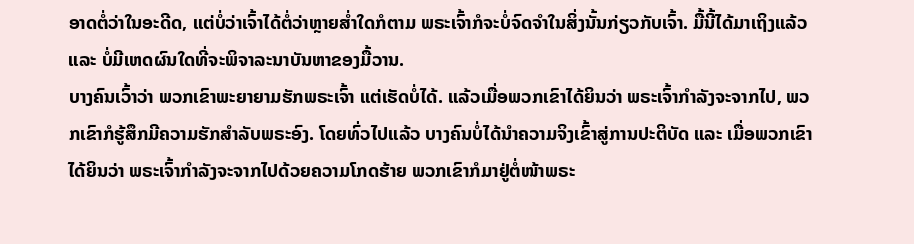ອາດຕໍ່ວ່າໃນອະດີດ, ແຕ່ບໍ່ວ່າເຈົ້າໄດ້ຕໍ່ວ່າຫຼາຍສໍ່າໃດກໍຕາມ ພຣະເຈົ້າກໍຈະບໍ່ຈົດຈໍາໃນສິ່ງນັ້ນກ່ຽວກັບເຈົ້າ. ມື້ນີ້ໄດ້ມາເຖິງແລ້ວ ແລະ ບໍ່ມີເຫດຜົນໃດທີ່ຈະພິຈາລະນາບັນຫາຂອງມື້ວານ.
ບາງຄົນເວົ້າວ່າ ພວກເຂົາພະຍາຍາມຮັກພຣະເຈົ້າ ແຕ່ເຮັດບໍ່ໄດ້. ແລ້ວເມື່ອພວກເຂົາໄດ້ຍິນວ່າ ພຣະເຈົ້າກຳລັງຈະຈາກໄປ, ພວກເຂົາກໍຮູ້ສຶກມີຄວາມຮັກສຳລັບພຣະອົງ. ໂດຍທົ່ວໄປແລ້ວ ບາງຄົນບໍ່ໄດ້ນໍາຄວາມຈິງເຂົ້າສູ່ການປະຕິບັດ ແລະ ເມື່ອພວກເຂົາໄດ້ຍິນວ່າ ພຣະເຈົ້າກຳລັງຈະຈາກໄປດ້ວຍຄວາມໂກດຮ້າຍ ພວກເຂົາກໍມາຢູ່ຕໍ່ໜ້າພຣະ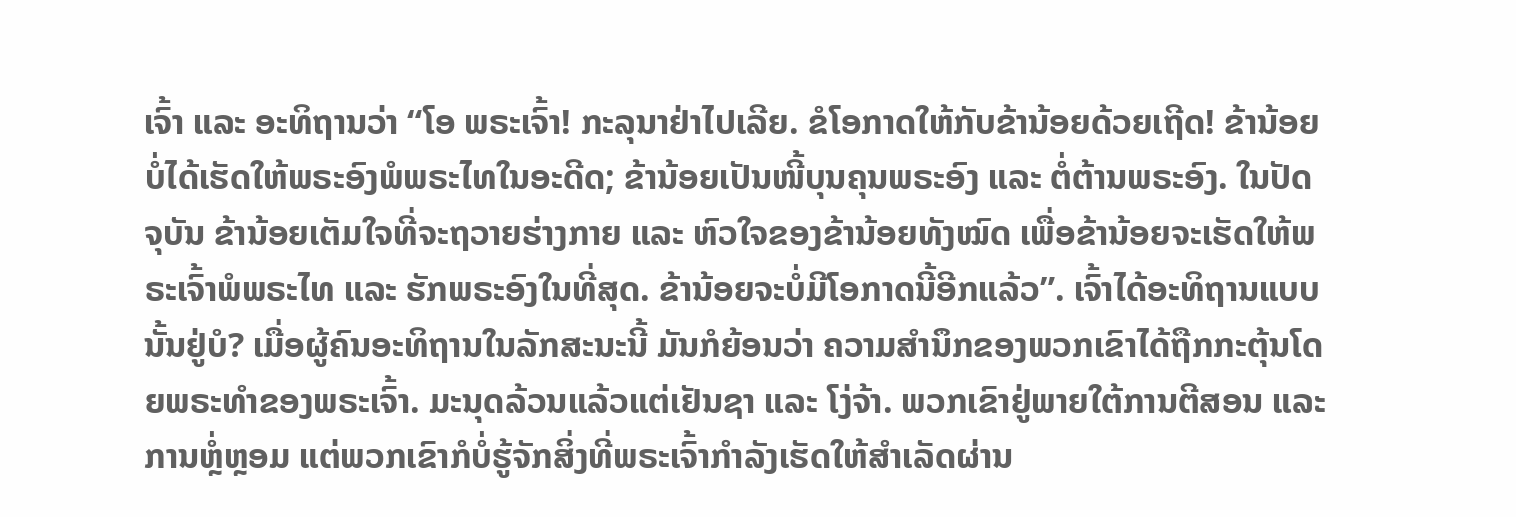ເຈົ້າ ແລະ ອະທິຖານວ່າ “ໂອ ພຣະເຈົ້າ! ກະລຸນາຢ່າໄປເລີຍ. ຂໍໂອກາດໃຫ້ກັບຂ້ານ້ອຍດ້ວຍເຖີດ! ຂ້ານ້ອຍບໍ່ໄດ້ເຮັດໃຫ້ພຣະອົງພໍພຣະໄທໃນອະດີດ; ຂ້ານ້ອຍເປັນໜີ້ບຸນຄຸນພຣະອົງ ແລະ ຕໍ່ຕ້ານພຣະອົງ. ໃນປັດຈຸບັນ ຂ້ານ້ອຍເຕັມໃຈທີ່ຈະຖວາຍຮ່າງກາຍ ແລະ ຫົວໃຈຂອງຂ້ານ້ອຍທັງໝົດ ເພື່ອຂ້ານ້ອຍຈະເຮັດໃຫ້ພຣະເຈົ້າພໍພຣະໄທ ແລະ ຮັກພຣະອົງໃນທີ່ສຸດ. ຂ້ານ້ອຍຈະບໍ່ມີໂອກາດນີ້ອີກແລ້ວ”. ເຈົ້າໄດ້ອະທິຖານແບບນັ້ນຢູ່ບໍ? ເມື່ອຜູ້ຄົນອະທິຖານໃນລັກສະນະນີ້ ມັນກໍຍ້ອນວ່າ ຄວາມສຳນຶກຂອງພວກເຂົາໄດ້ຖືກກະຕຸ້ນໂດຍພຣະທຳຂອງພຣະເຈົ້າ. ມະນຸດລ້ວນແລ້ວແຕ່ເຢັນຊາ ແລະ ໂງ່ຈ້າ. ພວກເຂົາຢູ່ພາຍໃຕ້ການຕີສອນ ແລະ ການຫຼໍ່ຫຼອມ ແຕ່ພວກເຂົາກໍບໍ່ຮູ້ຈັກສິ່ງທີ່ພຣະເຈົ້າກຳລັງເຮັດໃຫ້ສຳເລັດຜ່ານ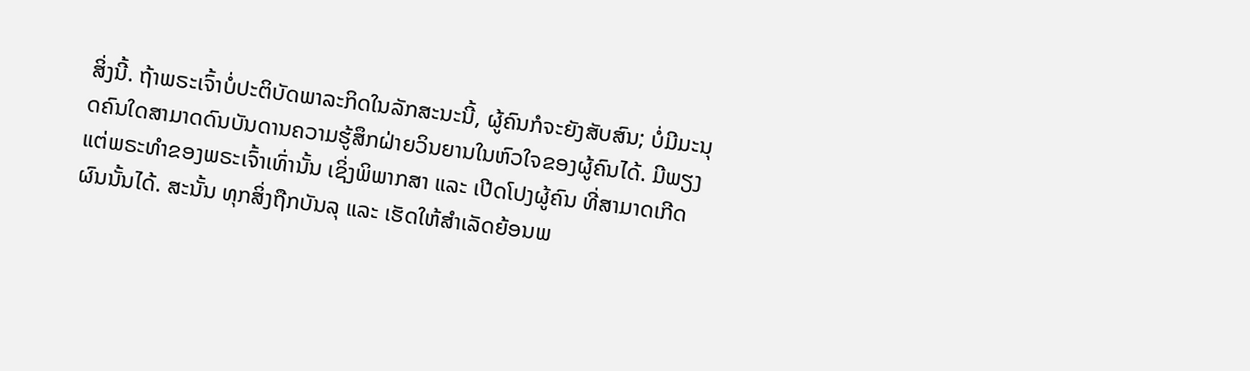ສິ່ງນີ້. ຖ້າພຣະເຈົ້າບໍ່ປະຕິບັດພາລະກິດໃນລັກສະນະນີ້, ຜູ້ຄົນກໍຈະຍັງສັບສົນ; ບໍ່ມີມະນຸດຄົນໃດສາມາດດົນບັນດານຄວາມຮູ້ສຶກຝ່າຍວິນຍານໃນຫົວໃຈຂອງຜູ້ຄົນໄດ້. ມີພຽງແຕ່ພຣະທຳຂອງພຣະເຈົ້າເທົ່ານັ້ນ ເຊິ່ງພິພາກສາ ແລະ ເປີດໂປງຜູ້ຄົນ ທີ່ສາມາດເກີດຜົນນັ້ນໄດ້. ສະນັ້ນ ທຸກສິ່ງຖືກບັນລຸ ແລະ ເຮັດໃຫ້ສຳເລັດຍ້ອນພ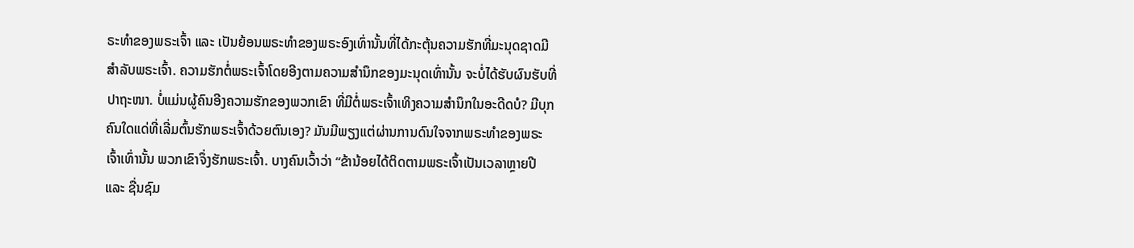ຣະທຳຂອງພຣະເຈົ້າ ແລະ ເປັນຍ້ອນພຣະທຳຂອງພຣະອົງເທົ່ານັ້ນທີ່ໄດ້ກະຕຸ້ນຄວາມຮັກທີ່ມະນຸດຊາດມີສຳລັບພຣະເຈົ້າ. ຄວາມຮັກຕໍ່ພຣະເຈົ້າໂດຍອີງຕາມຄວາມສຳນຶກຂອງມະນຸດເທົ່ານັ້ນ ຈະບໍ່ໄດ້ຮັບຜົນຮັບທີ່ປາຖະໜາ. ບໍ່ແມ່ນຜູ້ຄົນອີງຄວາມຮັກຂອງພວກເຂົາ ທີ່ມີຕໍ່ພຣະເຈົ້າເທິງຄວາມສຳນຶກໃນອະດີດບໍ? ມີບຸກຄົນໃດແດ່ທີ່ເລີ່ມຕົ້ນຮັກພຣະເຈົ້າດ້ວຍຕົນເອງ? ມັນມີພຽງແຕ່ຜ່ານການດົນໃຈຈາກພຣະທຳຂອງພຣະເຈົ້າເທົ່ານັ້ນ ພວກເຂົາຈຶ່ງຮັກພຣະເຈົ້າ. ບາງຄົນເວົ້າວ່າ “ຂ້ານ້ອຍໄດ້ຕິດຕາມພຣະເຈົ້າເປັນເວລາຫຼາຍປີ ແລະ ຊື່ນຊົມ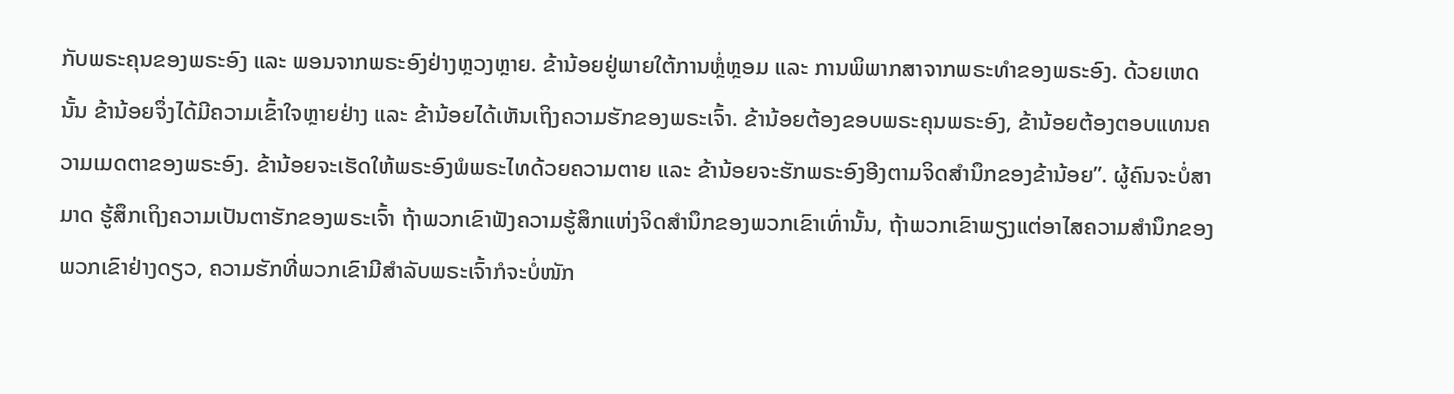ກັບພຣະຄຸນຂອງພຣະອົງ ແລະ ພອນຈາກພຣະອົງຢ່າງຫຼວງຫຼາຍ. ຂ້ານ້ອຍຢູ່ພາຍໃຕ້ການຫຼໍ່ຫຼອມ ແລະ ການພິພາກສາຈາກພຣະທຳຂອງພຣະອົງ. ດ້ວຍເຫດນັ້ນ ຂ້ານ້ອຍຈຶ່ງໄດ້ມີຄວາມເຂົ້າໃຈຫຼາຍຢ່າງ ແລະ ຂ້ານ້ອຍໄດ້ເຫັນເຖິງຄວາມຮັກຂອງພຣະເຈົ້າ. ຂ້ານ້ອຍຕ້ອງຂອບພຣະຄຸນພຣະອົງ, ຂ້ານ້ອຍຕ້ອງຕອບແທນຄວາມເມດຕາຂອງພຣະອົງ. ຂ້ານ້ອຍຈະເຮັດໃຫ້ພຣະອົງພໍພຣະໄທດ້ວຍຄວາມຕາຍ ແລະ ຂ້ານ້ອຍຈະຮັກພຣະອົງອີງຕາມຈິດສຳນຶກຂອງຂ້ານ້ອຍ”. ຜູ້ຄົນຈະບໍ່ສາມາດ ຮູ້ສຶກເຖິງຄວາມເປັນຕາຮັກຂອງພຣະເຈົ້າ ຖ້າພວກເຂົາຟັງຄວາມຮູ້ສຶກແຫ່ງຈິດສຳນຶກຂອງພວກເຂົາເທົ່ານັ້ນ, ຖ້າພວກເຂົາພຽງແຕ່ອາໄສຄວາມສຳນຶກຂອງພວກເຂົາຢ່າງດຽວ, ຄວາມຮັກທີ່ພວກເຂົາມີສຳລັບພຣະເຈົ້າກໍຈະບໍ່ໜັກ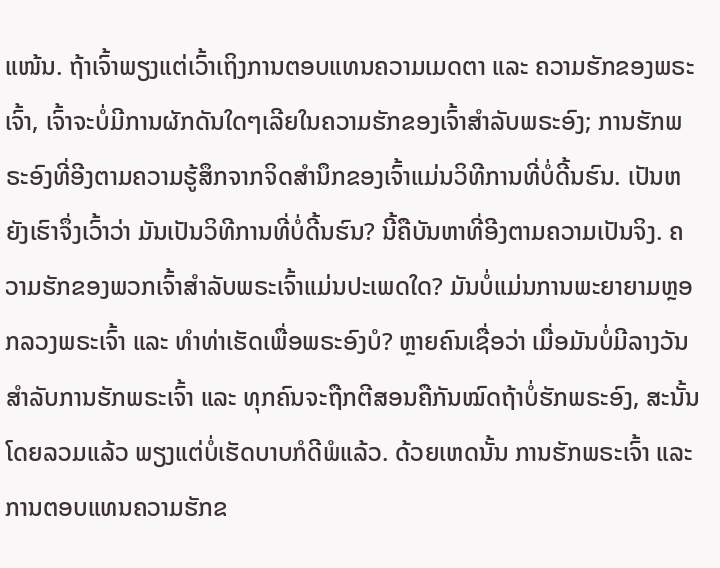ແໜ້ນ. ຖ້າເຈົ້າພຽງແຕ່ເວົ້າເຖິງການຕອບແທນຄວາມເມດຕາ ແລະ ຄວາມຮັກຂອງພຣະເຈົ້າ, ເຈົ້າຈະບໍ່ມີການຜັກດັນໃດໆເລີຍໃນຄວາມຮັກຂອງເຈົ້າສຳລັບພຣະອົງ; ການຮັກພຣະອົງທີ່ອີງຕາມຄວາມຮູ້ສຶກຈາກຈິດສຳນຶກຂອງເຈົ້າແມ່ນວິທີການທີ່ບໍ່ດີ້ນຮົນ. ເປັນຫຍັງເຮົາຈຶ່ງເວົ້າວ່າ ມັນເປັນວິທີການທີ່ບໍ່ດີ້ນຮົນ? ນີ້ຄືບັນຫາທີ່ອີງຕາມຄວາມເປັນຈິງ. ຄວາມຮັກຂອງພວກເຈົ້າສໍາລັບພຣະເຈົ້າແມ່ນປະເພດໃດ? ມັນບໍ່ແມ່ນການພະຍາຍາມຫຼອກລວງພຣະເຈົ້າ ແລະ ທຳທ່າເຮັດເພື່ອພຣະອົງບໍ? ຫຼາຍຄົນເຊື່ອວ່າ ເມື່ອມັນບໍ່ມີລາງວັນສຳລັບການຮັກພຣະເຈົ້າ ແລະ ທຸກຄົນຈະຖືກຕີສອນຄືກັນໝົດຖ້າບໍ່ຮັກພຣະອົງ, ສະນັ້ນ ໂດຍລວມແລ້ວ ພຽງແຕ່ບໍ່ເຮັດບາບກໍດີພໍແລ້ວ. ດ້ວຍເຫດນັ້ນ ການຮັກພຣະເຈົ້າ ແລະ ການຕອບແທນຄວາມຮັກຂ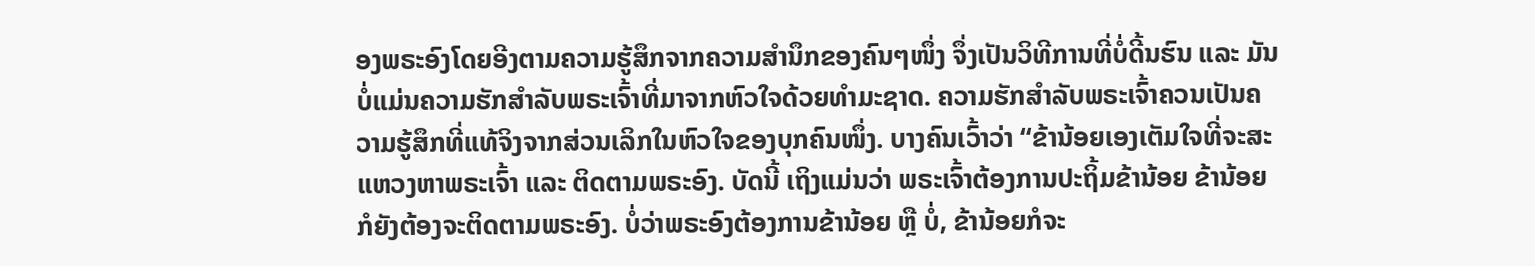ອງພຣະອົງໂດຍອີງຕາມຄວາມຮູ້ສຶກຈາກຄວາມສຳນຶກຂອງຄົນໆໜຶ່ງ ຈຶ່ງເປັນວິທີການທີ່ບໍ່ດີ້ນຮົນ ແລະ ມັນບໍ່ແມ່ນຄວາມຮັກສຳລັບພຣະເຈົ້າທີ່ມາຈາກຫົວໃຈດ້ວຍທໍາມະຊາດ. ຄວາມຮັກສຳລັບພຣະເຈົ້າຄວນເປັນຄວາມຮູ້ສຶກທີ່ແທ້ຈິງຈາກສ່ວນເລິກໃນຫົວໃຈຂອງບຸກຄົນໜຶ່ງ. ບາງຄົນເວົ້າວ່າ “ຂ້ານ້ອຍເອງເຕັມໃຈທີ່ຈະສະແຫວງຫາພຣະເຈົ້າ ແລະ ຕິດຕາມພຣະອົງ. ບັດນີ້ ເຖິງແມ່ນວ່າ ພຣະເຈົ້າຕ້ອງການປະຖິ້ມຂ້ານ້ອຍ ຂ້ານ້ອຍກໍຍັງຕ້ອງຈະຕິດຕາມພຣະອົງ. ບໍ່ວ່າພຣະອົງຕ້ອງການຂ້ານ້ອຍ ຫຼື ບໍ່, ຂ້ານ້ອຍກໍຈະ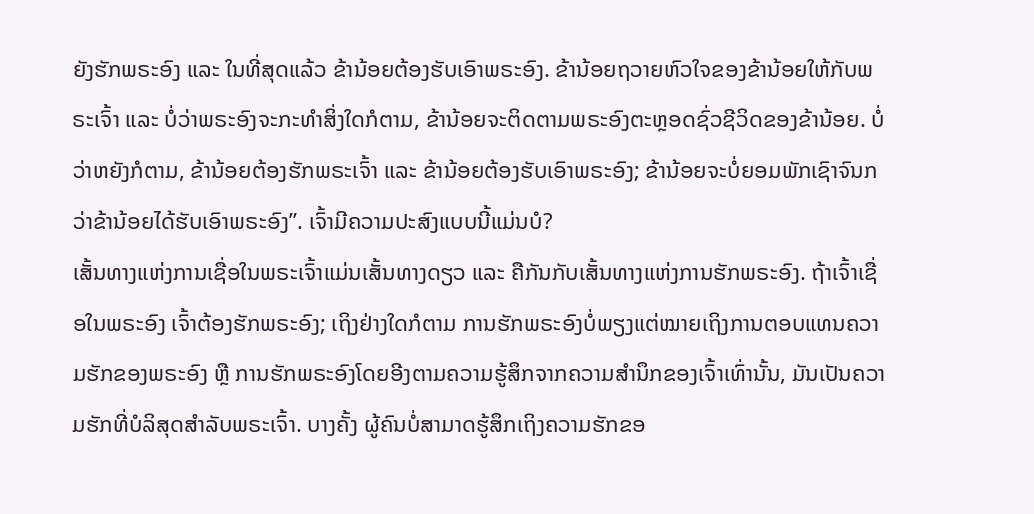ຍັງຮັກພຣະອົງ ແລະ ໃນທີ່ສຸດແລ້ວ ຂ້ານ້ອຍຕ້ອງຮັບເອົາພຣະອົງ. ຂ້ານ້ອຍຖວາຍຫົວໃຈຂອງຂ້ານ້ອຍໃຫ້ກັບພຣະເຈົ້າ ແລະ ບໍ່ວ່າພຣະອົງຈະກະທໍາສິ່ງໃດກໍຕາມ, ຂ້ານ້ອຍຈະຕິດຕາມພຣະອົງຕະຫຼອດຊົ່ວຊີວິດຂອງຂ້ານ້ອຍ. ບໍ່ວ່າຫຍັງກໍຕາມ, ຂ້ານ້ອຍຕ້ອງຮັກພຣະເຈົ້າ ແລະ ຂ້ານ້ອຍຕ້ອງຮັບເອົາພຣະອົງ; ຂ້ານ້ອຍຈະບໍ່ຍອມພັກເຊົາຈົນກວ່າຂ້ານ້ອຍໄດ້ຮັບເອົາພຣະອົງ”. ເຈົ້າມີຄວາມປະສົງແບບນີ້ແມ່ນບໍ?
ເສັ້ນທາງແຫ່ງການເຊື່ອໃນພຣະເຈົ້າແມ່ນເສັ້ນທາງດຽວ ແລະ ຄືກັນກັບເສັ້ນທາງແຫ່ງການຮັກພຣະອົງ. ຖ້າເຈົ້າເຊື່ອໃນພຣະອົງ ເຈົ້າຕ້ອງຮັກພຣະອົງ; ເຖິງຢ່າງໃດກໍຕາມ ການຮັກພຣະອົງບໍ່ພຽງແຕ່ໝາຍເຖິງການຕອບແທນຄວາມຮັກຂອງພຣະອົງ ຫຼື ການຮັກພຣະອົງໂດຍອີງຕາມຄວາມຮູ້ສຶກຈາກຄວາມສຳນຶກຂອງເຈົ້າເທົ່ານັ້ນ, ມັນເປັນຄວາມຮັກທີ່ບໍລິສຸດສຳລັບພຣະເຈົ້າ. ບາງຄັ້ງ ຜູ້ຄົນບໍ່ສາມາດຮູ້ສຶກເຖິງຄວາມຮັກຂອ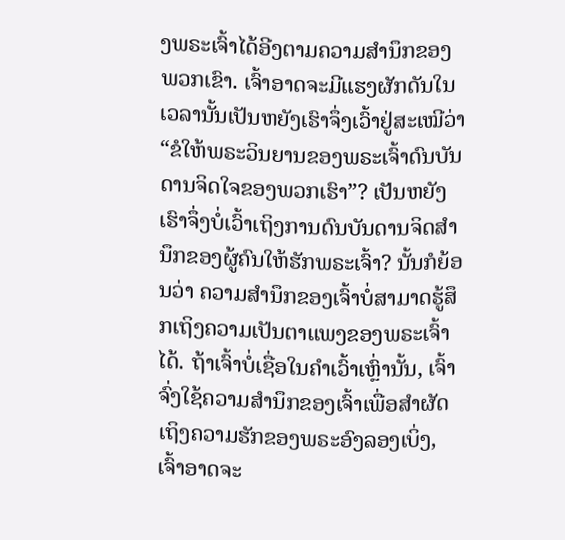ງພຣະເຈົ້າໄດ້ອີງຕາມຄວາມສຳນຶກຂອງພວກເຂົາ. ເຈົ້າອາດຈະມີແຮງຜັກດັນໃນເວລານັ້ນເປັນຫຍັງເຮົາຈຶ່ງເວົ້າຢູ່ສະເໝີວ່າ “ຂໍໃຫ້ພຣະວິນຍານຂອງພຣະເຈົ້າດົນບັນດານຈິດໃຈຂອງພວກເຮົາ”? ເປັນຫຍັງເຮົາຈຶ່ງບໍ່ເວົ້າເຖິງການດົນບັນດານຈິດສຳນຶກຂອງຜູ້ຄົນໃຫ້ຮັກພຣະເຈົ້າ? ນັ້ນກໍຍ້ອນວ່າ ຄວາມສຳນຶກຂອງເຈົ້າບໍ່ສາມາດຮູ້ສຶກເຖິງຄວາມເປັນຕາແພງຂອງພຣະເຈົ້າໄດ້. ຖ້າເຈົ້າບໍ່ເຊື່ອໃນຄຳເວົ້າເຫຼົ່ານັ້ນ, ເຈົ້າຈົ່ງໃຊ້ຄວາມສຳນຶກຂອງເຈົ້າເພື່ອສໍາຜັດເຖິງຄວາມຮັກຂອງພຣະອົງລອງເບິ່ງ, ເຈົ້າອາດຈະ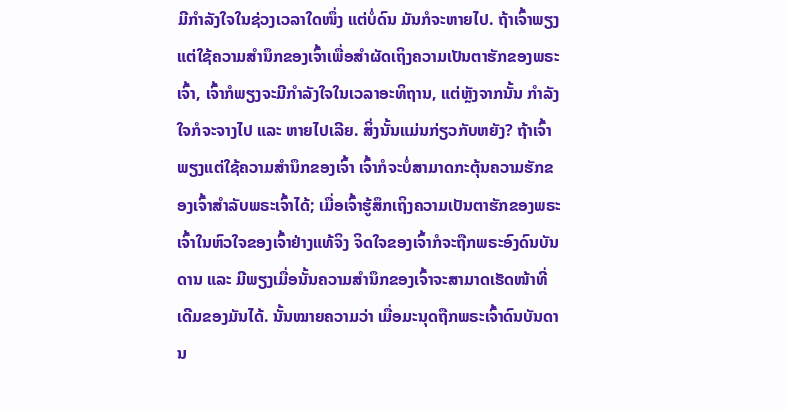ມີກໍາລັງໃຈໃນຊ່ວງເວລາໃດໜຶ່ງ ແຕ່ບໍ່ດົນ ມັນກໍຈະຫາຍໄປ. ຖ້າເຈົ້າພຽງແຕ່ໃຊ້ຄວາມສຳນຶກຂອງເຈົ້າເພື່ອສໍາຜັດເຖິງຄວາມເປັນຕາຮັກຂອງພຣະເຈົ້າ, ເຈົ້າກໍພຽງຈະມີກຳລັງໃຈໃນເວລາອະທິຖານ, ແຕ່ຫຼັງຈາກນັ້ນ ກໍາລັງໃຈກໍຈະຈາງໄປ ແລະ ຫາຍໄປເລີຍ. ສິ່ງນັ້ນແມ່ນກ່ຽວກັບຫຍັງ? ຖ້າເຈົ້າພຽງແຕ່ໃຊ້ຄວາມສຳນຶກຂອງເຈົ້າ ເຈົ້າກໍຈະບໍ່ສາມາດກະຕຸ້ນຄວາມຮັກຂອງເຈົ້າສຳລັບພຣະເຈົ້າໄດ້; ເມື່ອເຈົ້າຮູ້ສຶກເຖິງຄວາມເປັນຕາຮັກຂອງພຣະເຈົ້າໃນຫົວໃຈຂອງເຈົ້າຢ່າງແທ້ຈິງ ຈິດໃຈຂອງເຈົ້າກໍຈະຖືກພຣະອົງດົນບັນດານ ແລະ ມີພຽງເມື່ອນັ້ນຄວາມສຳນຶກຂອງເຈົ້າຈະສາມາດເຮັດໜ້າທີ່ເດີມຂອງມັນໄດ້. ນັ້ນໝາຍຄວາມວ່າ ເມື່ອມະນຸດຖືກພຣະເຈົ້າດົນບັນດານ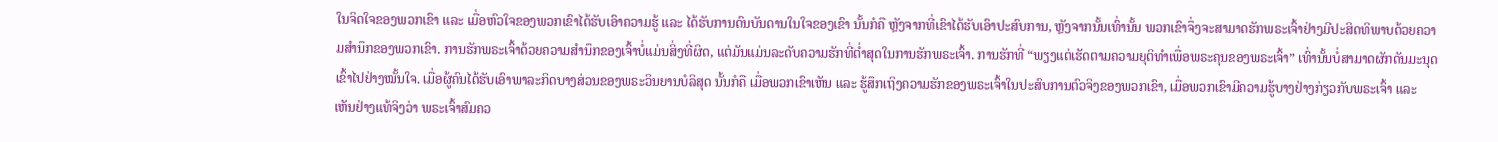ໃນຈິດໃຈຂອງພວກເຂົາ ແລະ ເມື່ອຫົວໃຈຂອງພວກເຂົາໄດ້ຮັບເອົາຄວາມຮູ້ ແລະ ໄດ້ຮັບການດົນບັນດານໃນໃຈຂອງເຂົາ ນັ້ນກໍຄື ຫຼັງຈາກທີ່ເຂົາໄດ້ຮັບເອົາປະສົບການ, ຫຼັງຈາກນັ້ນເທົ່ານັ້ນ ພວກເຂົາຈຶ່ງຈະສາມາດຮັກພຣະເຈົ້າຢ່າງມີປະສິດທິພາບດ້ວຍຄວາມສຳນຶກຂອງພວກເຂົາ. ການຮັກພຣະເຈົ້າດ້ວຍຄວາມສຳນຶກຂອງເຈົ້າບໍ່ແມ່ນສິ່ງທີ່ຜິດ, ແຕ່ມັນແມ່ນລະດັບຄວາມຮັກທີ່ຕໍ່າສຸດໃນການຮັກພຣະເຈົ້າ. ການຮັກທີ່ “ພຽງແຕ່ເຮັດຕາມຄວາມຍຸຕິທໍາເພື່ອພຣະຄຸນຂອງພຣະເຈົ້າ” ເທົ່ານັ້ນບໍ່ສາມາດຜັກດັນມະນຸດເຂົ້າໄປຢ່າງໝັ້ນໃຈ. ເມື່ອຜູ້ຄົນໄດ້ຮັບເອົາພາລະກິດບາງສ່ວນຂອງພຣະວິນຍານບໍລິສຸດ ນັ້ນກໍຄື ເມື່ອພວກເຂົາເຫັນ ແລະ ຮູ້ສຶກເຖິງຄວາມຮັກຂອງພຣະເຈົ້າໃນປະສົບການຕົວຈິງຂອງພວກເຂົາ, ເມື່ອພວກເຂົາມີຄວາມຮູ້ບາງຢ່າງກ່ຽວກັບພຣະເຈົ້າ ແລະ ເຫັນຢ່າງແທ້ຈິງວ່າ ພຣະເຈົ້າສົມຄວ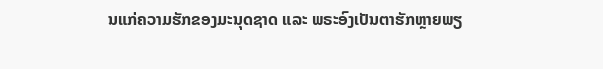ນແກ່ຄວາມຮັກຂອງມະນຸດຊາດ ແລະ ພຣະອົງເປັນຕາຮັກຫຼາຍພຽ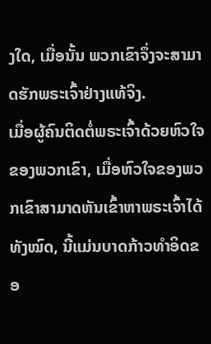ງໃດ, ເມື່ອນັ້ນ ພວກເຂົາຈຶ່ງຈະສາມາດຮັກພຣະເຈົ້າຢ່າງແທ້ຈິງ.
ເມື່ອຜູ້ຄົນຕິດຕໍ່ພຣະເຈົ້າດ້ວຍຫົວໃຈຂອງພວກເຂົາ, ເມື່ອຫົວໃຈຂອງພວກເຂົາສາມາດຫັນເຂົ້າຫາພຣະເຈົ້າໄດ້ທັງໝົດ, ນີ້ແມ່ນບາດກ້າວທຳອິດຂອ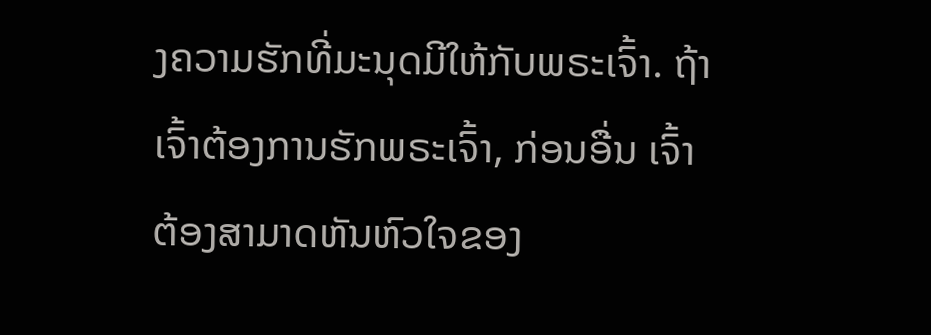ງຄວາມຮັກທີ່ມະນຸດມີໃຫ້ກັບພຣະເຈົ້າ. ຖ້າເຈົ້າຕ້ອງການຮັກພຣະເຈົ້າ, ກ່ອນອື່ນ ເຈົ້າຕ້ອງສາມາດຫັນຫົວໃຈຂອງ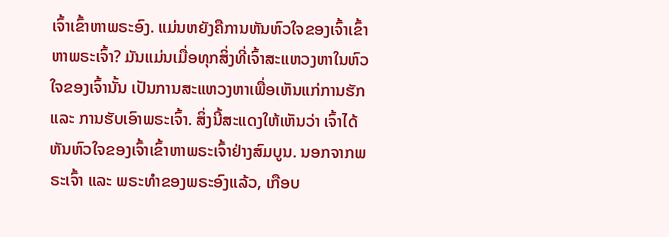ເຈົ້າເຂົ້າຫາພຣະອົງ. ແມ່ນຫຍັງຄືການຫັນຫົວໃຈຂອງເຈົ້າເຂົ້າຫາພຣະເຈົ້າ? ມັນແມ່ນເມື່ອທຸກສິ່ງທີ່ເຈົ້າສະແຫວງຫາໃນຫົວໃຈຂອງເຈົ້ານັ້ນ ເປັນການສະແຫວງຫາເພື່ອເຫັນແກ່ການຮັກ ແລະ ການຮັບເອົາພຣະເຈົ້າ. ສິ່ງນີ້ສະແດງໃຫ້ເຫັນວ່າ ເຈົ້າໄດ້ຫັນຫົວໃຈຂອງເຈົ້າເຂົ້າຫາພຣະເຈົ້າຢ່າງສົມບູນ. ນອກຈາກພຣະເຈົ້າ ແລະ ພຣະທຳຂອງພຣະອົງແລ້ວ, ເກືອບ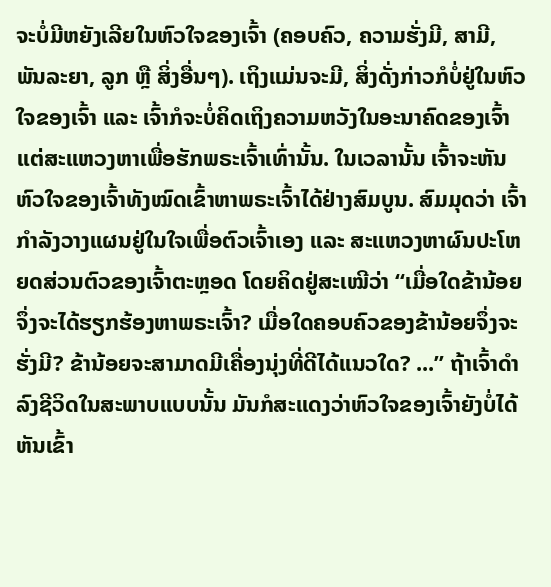ຈະບໍ່ມີຫຍັງເລີຍໃນຫົວໃຈຂອງເຈົ້າ (ຄອບຄົວ, ຄວາມຮັ່ງມີ, ສາມີ, ພັນລະຍາ, ລູກ ຫຼື ສິ່ງອື່ນໆ). ເຖິງແມ່ນຈະມີ, ສິ່ງດັ່ງກ່າວກໍບໍ່ຢູ່ໃນຫົວໃຈຂອງເຈົ້າ ແລະ ເຈົ້າກໍຈະບໍ່ຄິດເຖິງຄວາມຫວັງໃນອະນາຄົດຂອງເຈົ້າ ແຕ່ສະແຫວງຫາເພື່ອຮັກພຣະເຈົ້າເທົ່ານັ້ນ. ໃນເວລານັ້ນ ເຈົ້າຈະຫັນຫົວໃຈຂອງເຈົ້າທັງໝົດເຂົ້າຫາພຣະເຈົ້າໄດ້ຢ່າງສົມບູນ. ສົມມຸດວ່າ ເຈົ້າກຳລັງວາງແຜນຢູ່ໃນໃຈເພື່ອຕົວເຈົ້າເອງ ແລະ ສະແຫວງຫາຜົນປະໂຫຍດສ່ວນຕົວຂອງເຈົ້າຕະຫຼອດ ໂດຍຄິດຢູ່ສະເໝີວ່າ “ເມື່ອໃດຂ້ານ້ອຍຈຶ່ງຈະໄດ້ຮຽກຮ້ອງຫາພຣະເຈົ້າ? ເມື່ອໃດຄອບຄົວຂອງຂ້ານ້ອຍຈຶ່ງຈະຮັ່ງມີ? ຂ້ານ້ອຍຈະສາມາດມີເຄື່ອງນຸ່ງທີ່ດີໄດ້ແນວໃດ? ...” ຖ້າເຈົ້າດຳລົງຊີວິດໃນສະພາບແບບນັ້ນ ມັນກໍສະແດງວ່າຫົວໃຈຂອງເຈົ້າຍັງບໍ່ໄດ້ຫັນເຂົ້າ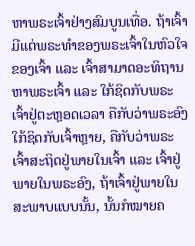ຫາພຣະເຈົ້າຢ່າງສົມບູນເທື່ອ. ຖ້າເຈົ້າມີແຕ່ພຣະທຳຂອງພຣະເຈົ້າໃນຫົວໃຈຂອງເຈົ້າ ແລະ ເຈົ້າສາມາດອະທິຖານຫາພຣະເຈົ້າ ແລະ ໃກ້ຊິດກັບພຣະເຈົ້າຢູ່ຕະຫຼອດເວລາ ຄືກັບວ່າພຣະອົງໃກ້ຊິດກັບເຈົ້າຫຼາຍ, ຄືກັບວ່າພຣະເຈົ້າສະຖິດຢູ່ພາຍໃນເຈົ້າ ແລະ ເຈົ້າຢູ່ພາຍໃນພຣະອົງ, ຖ້າເຈົ້າຢູ່ພາຍໃນສະພາບແບບນັ້ນ, ນັ້ນກໍໝາຍຄ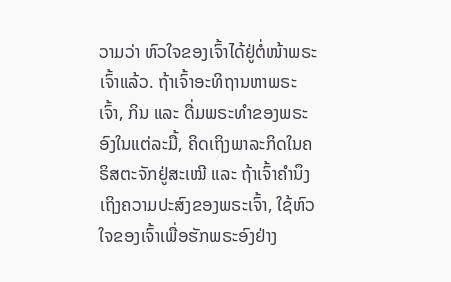ວາມວ່າ ຫົວໃຈຂອງເຈົ້າໄດ້ຢູ່ຕໍ່ໜ້າພຣະເຈົ້າແລ້ວ. ຖ້າເຈົ້າອະທິຖານຫາພຣະເຈົ້າ, ກິນ ແລະ ດື່ມພຣະທຳຂອງພຣະອົງໃນແຕ່ລະມື້, ຄິດເຖິງພາລະກິດໃນຄຣິສຕະຈັກຢູ່ສະເໝີ ແລະ ຖ້າເຈົ້າຄໍານຶງເຖິງຄວາມປະສົງຂອງພຣະເຈົ້າ, ໃຊ້ຫົວໃຈຂອງເຈົ້າເພື່ອຮັກພຣະອົງຢ່າງ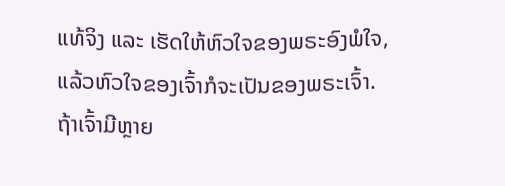ແທ້ຈິງ ແລະ ເຮັດໃຫ້ຫົວໃຈຂອງພຣະອົງພໍໃຈ, ແລ້ວຫົວໃຈຂອງເຈົ້າກໍຈະເປັນຂອງພຣະເຈົ້າ. ຖ້າເຈົ້າມີຫຼາຍ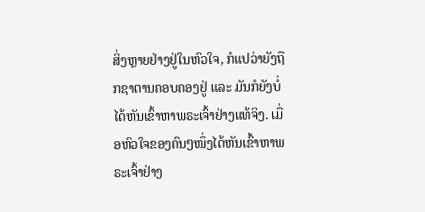ສິ່ງຫຼາຍຢ່າງຢູ່ໃນຫົວໃຈ, ກໍແປວ່າຍັງຖືກຊາຕານຄອບຄອງຢູ່ ແລະ ມັນກໍຍັງບໍ່ໄດ້ຫັນເຂົ້າຫາພຣະເຈົ້າຢ່າງແທ້ຈິງ. ເມື່ອຫົວໃຈຂອງຄົນໆໜຶ່ງໄດ້ຫັນເຂົ້າຫາພຣະເຈົ້າຢ່າງ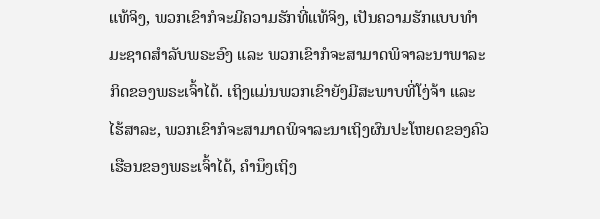ແທ້ຈິງ, ພວກເຂົາກໍຈະມີຄວາມຮັກທີ່ແທ້ຈິງ, ເປັນຄວາມຮັກແບບທໍາມະຊາດສໍາລັບພຣະອົງ ແລະ ພວກເຂົາກໍຈະສາມາດພິຈາລະນາພາລະກິດຂອງພຣະເຈົ້າໄດ້. ເຖິງແມ່ນພວກເຂົາຍັງມີສະພາບທີ່ໂງ່ຈ້າ ແລະ ໄຮ້ສາລະ, ພວກເຂົາກໍຈະສາມາດພິຈາລະນາເຖິງຜົນປະໂຫຍດຂອງຄົວເຮືອນຂອງພຣະເຈົ້າໄດ້, ຄໍານຶງເຖິງ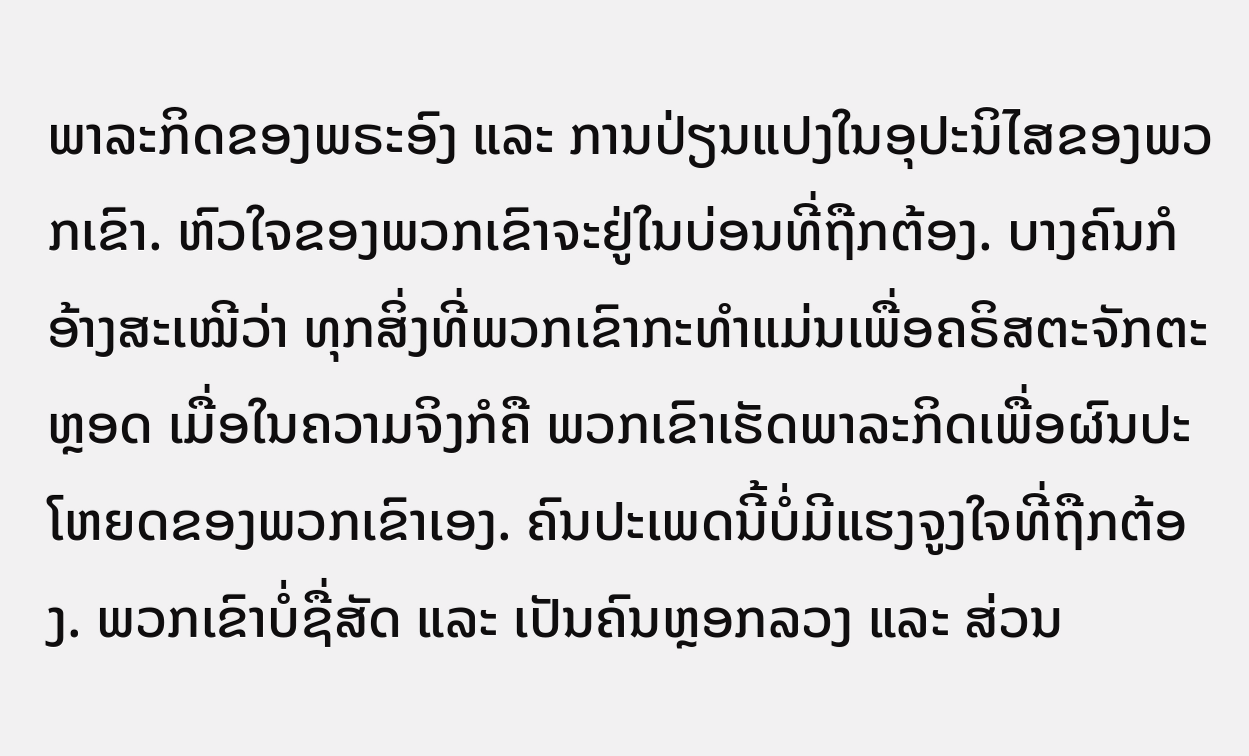ພາລະກິດຂອງພຣະອົງ ແລະ ການປ່ຽນແປງໃນອຸປະນິໄສຂອງພວກເຂົາ. ຫົວໃຈຂອງພວກເຂົາຈະຢູ່ໃນບ່ອນທີ່ຖືກຕ້ອງ. ບາງຄົນກໍອ້າງສະເໝີວ່າ ທຸກສິ່ງທີ່ພວກເຂົາກະທໍາແມ່ນເພື່ອຄຣິສຕະຈັກຕະຫຼອດ ເມື່ອໃນຄວາມຈິງກໍຄື ພວກເຂົາເຮັດພາລະກິດເພື່ອຜົນປະໂຫຍດຂອງພວກເຂົາເອງ. ຄົນປະເພດນີ້ບໍ່ມີແຮງຈູງໃຈທີ່ຖືກຕ້ອງ. ພວກເຂົາບໍ່ຊື່ສັດ ແລະ ເປັນຄົນຫຼອກລວງ ແລະ ສ່ວນ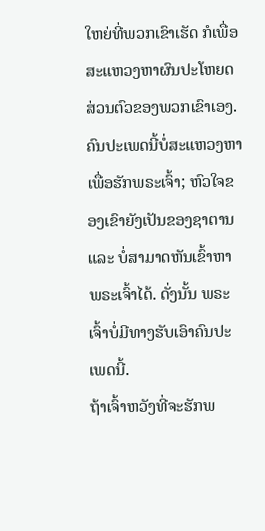ໃຫຍ່ທີ່ພວກເຂົາເຮັດ ກໍເພື່ອສະແຫວງຫາຜົນປະໂຫຍດສ່ວນຕົວຂອງພວກເຂົາເອງ. ຄົນປະເພດນີ້ບໍ່ສະແຫວງຫາເພື່ອຮັກພຣະເຈົ້າ; ຫົວໃຈຂອງເຂົາຍັງເປັນຂອງຊາຕານ ແລະ ບໍ່ສາມາດຫັນເຂົ້າຫາພຣະເຈົ້າໄດ້. ດັ່ງນັ້ນ ພຣະເຈົ້າບໍ່ມີທາງຮັບເອົາຄົນປະເພດນີ້.
ຖ້າເຈົ້າຫວັງທີ່ຈະຮັກພ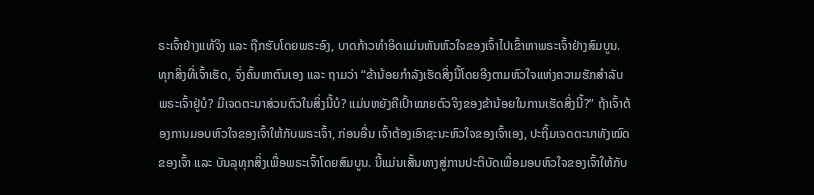ຣະເຈົ້າຢ່າງແທ້ຈິງ ແລະ ຖືກຮັບໂດຍພຣະອົງ, ບາດກ້າວທຳອິດແມ່ນຫັນຫົວໃຈຂອງເຈົ້າໄປເຂົ້າຫາພຣະເຈົ້າຢ່າງສົມບູນ. ທຸກສິ່ງທີ່ເຈົ້າເຮັດ, ຈົ່ງຄົ້ນຫາຕົນເອງ ແລະ ຖາມວ່າ “ຂ້ານ້ອຍກຳລັງເຮັດສິ່ງນີ້ໂດຍອີງຕາມຫົວໃຈແຫ່ງຄວາມຮັກສຳລັບພຣະເຈົ້າຢູ່ບໍ? ມີເຈດຕະນາສ່ວນຕົວໃນສິ່ງນີ້ບໍ? ແມ່ນຫຍັງຄືເປົ້າໝາຍຕົວຈິງຂອງຂ້ານ້ອຍໃນການເຮັດສິ່ງນີ້?” ຖ້າເຈົ້າຕ້ອງການມອບຫົວໃຈຂອງເຈົ້າໃຫ້ກັບພຣະເຈົ້າ, ກ່ອນອື່ນ ເຈົ້າຕ້ອງເອົາຊະນະຫົວໃຈຂອງເຈົ້າເອງ, ປະຖິ້ມເຈດຕະນາທັງໝົດຂອງເຈົ້າ ແລະ ບັນລຸທຸກສິ່ງເພື່ອພຣະເຈົ້າໂດຍສົມບູນ. ນີ້ແມ່ນເສັ້ນທາງສູ່ການປະຕິບັດເພື່ອມອບຫົວໃຈຂອງເຈົ້າໃຫ້ກັບ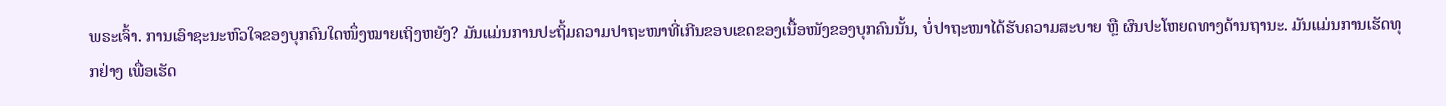ພຣະເຈົ້າ. ການເອົາຊະນະຫົວໃຈຂອງບຸກຄົນໃດໜຶ່ງໝາຍເຖິງຫຍັງ? ມັນແມ່ນການປະຖິ້ມຄວາມປາຖະໜາທີ່ເກີນຂອບເຂດຂອງເນື້ອໜັງຂອງບຸກຄົນນັ້ນ, ບໍ່ປາຖະໜາໄດ້ຮັບຄວາມສະບາຍ ຫຼື ຜົນປະໂຫຍດທາງດ້ານຖານະ. ມັນແມ່ນການເຮັດທຸກຢ່າງ ເພື່ອເຮັດ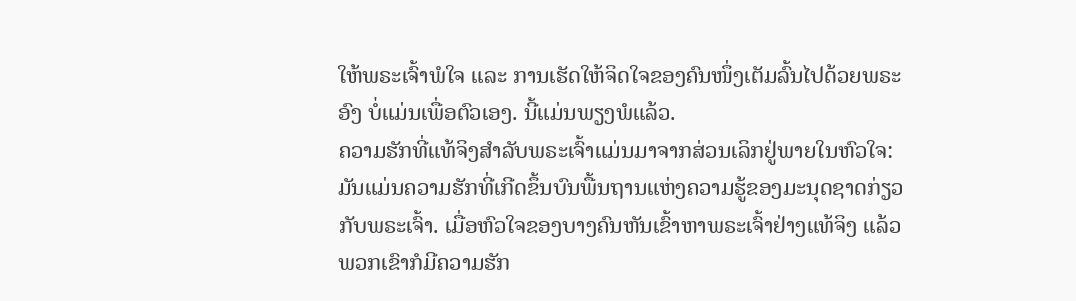ໃຫ້ພຣະເຈົ້າພໍໃຈ ແລະ ການເຮັດໃຫ້ຈິດໃຈຂອງຄົນໜຶ່ງເຕັມລົ້ນໄປດ້ວຍພຣະອົງ ບໍ່ແມ່ນເພື່ອຕົວເອງ. ນີ້ແມ່ນພຽງພໍແລ້ວ.
ຄວາມຮັກທີ່ແທ້ຈິງສຳລັບພຣະເຈົ້າແມ່ນມາຈາກສ່ວນເລິກຢູ່ພາຍໃນຫົວໃຈ: ມັນແມ່ນຄວາມຮັກທີ່ເກີດຂຶ້ນບົນພື້ນຖານແຫ່ງຄວາມຮູ້ຂອງມະນຸດຊາດກ່ຽວກັບພຣະເຈົ້າ. ເມື່ອຫົວໃຈຂອງບາງຄົນຫັນເຂົ້າຫາພຣະເຈົ້າຢ່າງແທ້ຈິງ ແລ້ວພວກເຂົາກໍມີຄວາມຮັກ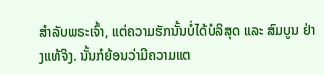ສຳລັບພຣະເຈົ້າ, ແຕ່ຄວາມຮັກນັ້ນບໍ່ໄດ້ບໍລິສຸດ ແລະ ສົມບູນ ຢ່າງແທ້ຈິງ. ນັ້ນກໍຍ້ອນວ່າມີຄວາມແຕ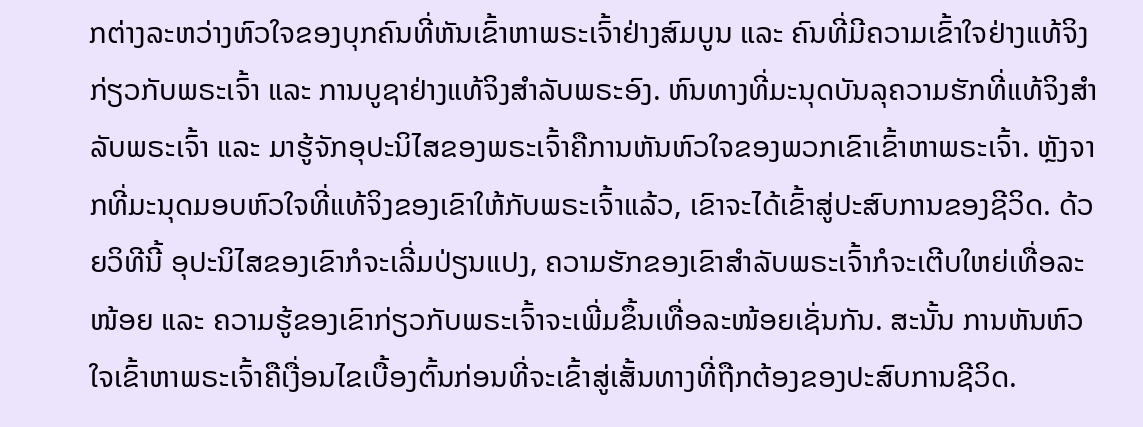ກຕ່າງລະຫວ່າງຫົວໃຈຂອງບຸກຄົນທີ່ຫັນເຂົ້າຫາພຣະເຈົ້າຢ່າງສົມບູນ ແລະ ຄົນທີ່ມີຄວາມເຂົ້າໃຈຢ່າງແທ້ຈິງກ່ຽວກັບພຣະເຈົ້າ ແລະ ການບູຊາຢ່າງແທ້ຈິງສຳລັບພຣະອົງ. ຫົນທາງທີ່ມະນຸດບັນລຸຄວາມຮັກທີ່ແທ້ຈິງສຳລັບພຣະເຈົ້າ ແລະ ມາຮູ້ຈັກອຸປະນິໄສຂອງພຣະເຈົ້າຄືການຫັນຫົວໃຈຂອງພວກເຂົາເຂົ້າຫາພຣະເຈົ້າ. ຫຼັງຈາກທີ່ມະນຸດມອບຫົວໃຈທີ່ແທ້ຈິງຂອງເຂົາໃຫ້ກັບພຣະເຈົ້າແລ້ວ, ເຂົາຈະໄດ້ເຂົ້າສູ່ປະສົບການຂອງຊີວິດ. ດ້ວຍວິທີນີ້ ອຸປະນິໄສຂອງເຂົາກໍຈະເລີ່ມປ່ຽນແປງ, ຄວາມຮັກຂອງເຂົາສຳລັບພຣະເຈົ້າກໍຈະເຕີບໃຫຍ່ເທື່ອລະໜ້ອຍ ແລະ ຄວາມຮູ້ຂອງເຂົາກ່ຽວກັບພຣະເຈົ້າຈະເພີ່ມຂຶ້ນເທື່ອລະໜ້ອຍເຊັ່ນກັນ. ສະນັ້ນ ການຫັນຫົວໃຈເຂົ້າຫາພຣະເຈົ້າຄືເງື່ອນໄຂເບື້ອງຕົ້ນກ່ອນທີ່ຈະເຂົ້າສູ່ເສັ້ນທາງທີ່ຖືກຕ້ອງຂອງປະສົບການຊີວິດ.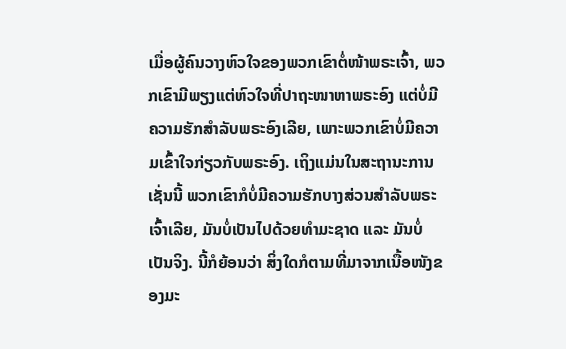ເມື່ອຜູ້ຄົນວາງຫົວໃຈຂອງພວກເຂົາຕໍ່ໜ້າພຣະເຈົ້າ, ພວກເຂົາມີພຽງແຕ່ຫົວໃຈທີ່ປາຖະໜາຫາພຣະອົງ ແຕ່ບໍ່ມີຄວາມຮັກສຳລັບພຣະອົງເລີຍ, ເພາະພວກເຂົາບໍ່ມີຄວາມເຂົ້າໃຈກ່ຽວກັບພຣະອົງ. ເຖິງແມ່ນໃນສະຖານະການເຊັ່ນນີ້ ພວກເຂົາກໍບໍ່ມີຄວາມຮັກບາງສ່ວນສຳລັບພຣະເຈົ້າເລີຍ, ມັນບໍ່ເປັນໄປດ້ວຍທໍາມະຊາດ ແລະ ມັນບໍ່ເປັນຈິງ. ນີ້ກໍຍ້ອນວ່າ ສິ່ງໃດກໍຕາມທີ່ມາຈາກເນື້ອໜັງຂອງມະ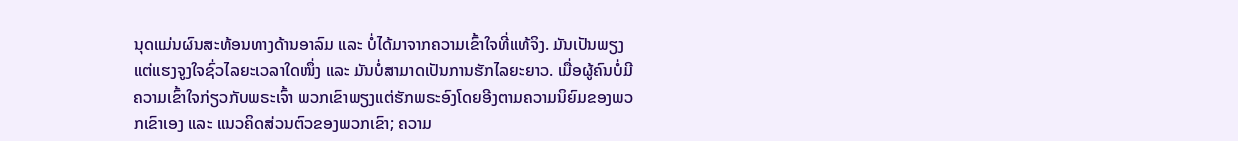ນຸດແມ່ນຜົນສະທ້ອນທາງດ້ານອາລົມ ແລະ ບໍ່ໄດ້ມາຈາກຄວາມເຂົ້າໃຈທີ່ແທ້ຈິງ. ມັນເປັນພຽງແຕ່ແຮງຈູງໃຈຊົ່ວໄລຍະເວລາໃດໜຶ່ງ ແລະ ມັນບໍ່ສາມາດເປັນການຮັກໄລຍະຍາວ. ເມື່ອຜູ້ຄົນບໍ່ມີຄວາມເຂົ້າໃຈກ່ຽວກັບພຣະເຈົ້າ ພວກເຂົາພຽງແຕ່ຮັກພຣະອົງໂດຍອີງຕາມຄວາມນິຍົມຂອງພວກເຂົາເອງ ແລະ ແນວຄິດສ່ວນຕົວຂອງພວກເຂົາ; ຄວາມ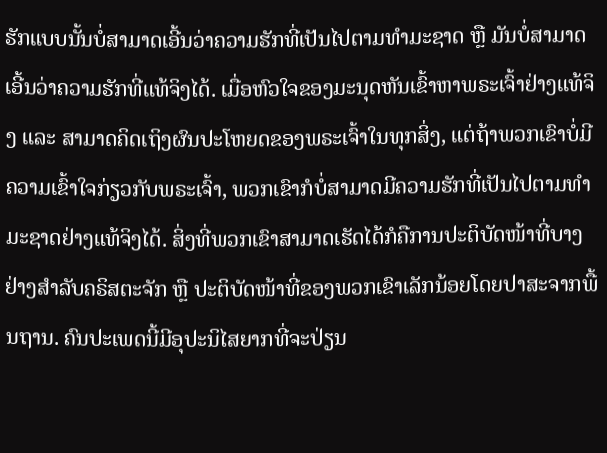ຮັກແບບນັ້ນບໍ່ສາມາດເອີ້ນວ່າຄວາມຮັກທີ່ເປັນໄປຕາມທໍາມະຊາດ ຫຼື ມັນບໍ່ສາມາດເອີ້ນວ່າຄວາມຮັກທີ່ແທ້ຈິງໄດ້. ເມື່ອຫົວໃຈຂອງມະນຸດຫັນເຂົ້າຫາພຣະເຈົ້າຢ່າງແທ້ຈິງ ແລະ ສາມາດຄິດເຖິງຜົນປະໂຫຍດຂອງພຣະເຈົ້າໃນທຸກສິ່ງ, ແຕ່ຖ້າພວກເຂົາບໍ່ມີຄວາມເຂົ້າໃຈກ່ຽວກັບພຣະເຈົ້າ, ພວກເຂົາກໍບໍ່ສາມາດມີຄວາມຮັກທີ່ເປັນໄປຕາມທໍາມະຊາດຢ່າງແທ້ຈິງໄດ້. ສິ່ງທີ່ພວກເຂົາສາມາດເຮັດໄດ້ກໍຄືການປະຕິບັດໜ້າທີ່ບາງຢ່າງສຳລັບຄຣິສຕະຈັກ ຫຼື ປະຕິບັດໜ້າທີ່ຂອງພວກເຂົາເລັກນ້ອຍໂດຍປາສະຈາກພື້ນຖານ. ຄົນປະເພດນີ້ມີອຸປະນິໄສຍາກທີ່ຈະປ່ຽນ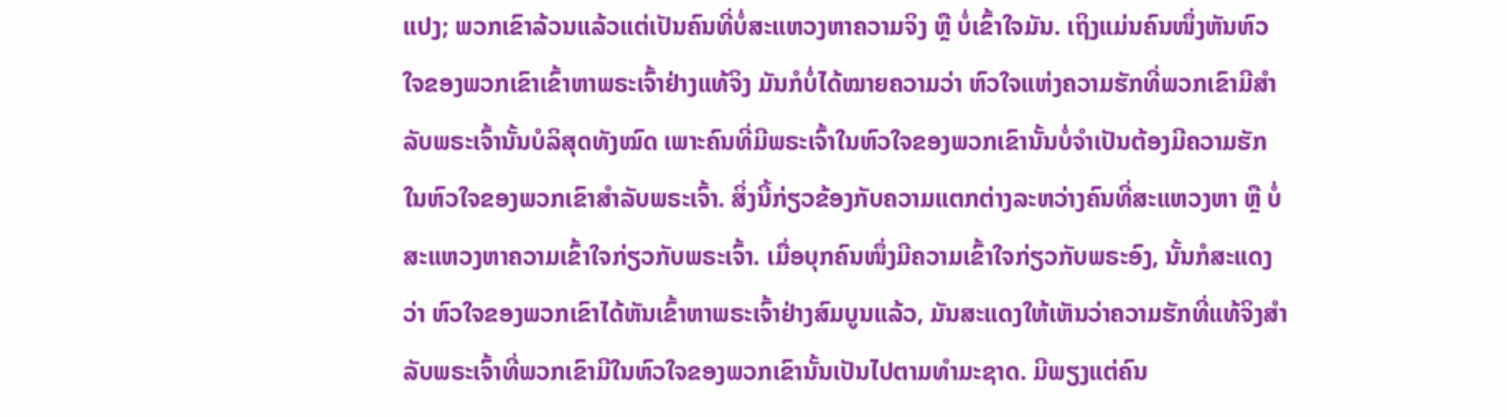ແປງ; ພວກເຂົາລ້ວນແລ້ວແຕ່ເປັນຄົນທີ່ບໍ່ສະແຫວງຫາຄວາມຈິງ ຫຼື ບໍ່ເຂົ້າໃຈມັນ. ເຖິງແມ່ນຄົນໜຶ່ງຫັນຫົວໃຈຂອງພວກເຂົາເຂົ້າຫາພຣະເຈົ້າຢ່າງແທ້ຈິງ ມັນກໍບໍ່ໄດ້ໝາຍຄວາມວ່າ ຫົວໃຈແຫ່ງຄວາມຮັກທີ່ພວກເຂົາມີສຳລັບພຣະເຈົ້ານັ້ນບໍລິສຸດທັງໝົດ ເພາະຄົນທີ່ມີພຣະເຈົ້າໃນຫົວໃຈຂອງພວກເຂົານັ້ນບໍ່ຈຳເປັນຕ້ອງມີຄວາມຮັກໃນຫົວໃຈຂອງພວກເຂົາສຳລັບພຣະເຈົ້າ. ສິ່ງນີ້ກ່ຽວຂ້ອງກັບຄວາມແຕກຕ່າງລະຫວ່າງຄົນທີ່ສະແຫວງຫາ ຫຼື ບໍ່ສະແຫວງຫາຄວາມເຂົ້າໃຈກ່ຽວກັບພຣະເຈົ້າ. ເມື່ອບຸກຄົນໜຶ່ງມີຄວາມເຂົ້າໃຈກ່ຽວກັບພຣະອົງ, ນັ້ນກໍສະແດງວ່າ ຫົວໃຈຂອງພວກເຂົາໄດ້ຫັນເຂົ້າຫາພຣະເຈົ້າຢ່າງສົມບູນແລ້ວ, ມັນສະແດງໃຫ້ເຫັນວ່າຄວາມຮັກທີ່ແທ້ຈິງສຳລັບພຣະເຈົ້າທີ່ພວກເຂົາມີໃນຫົວໃຈຂອງພວກເຂົານັ້ນເປັນໄປຕາມທໍາມະຊາດ. ມີພຽງແຕ່ຄົນ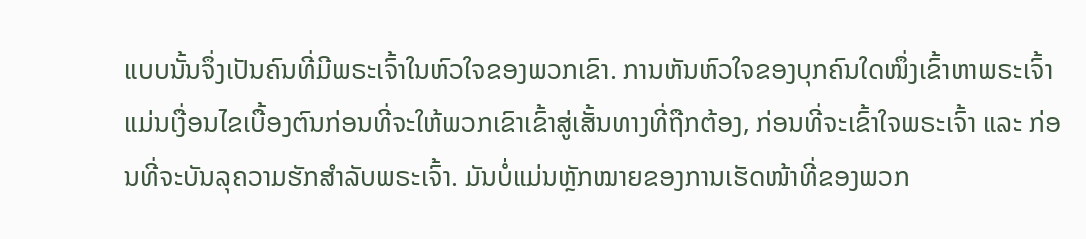ແບບນັ້ນຈຶ່ງເປັນຄົນທີ່ມີພຣະເຈົ້າໃນຫົວໃຈຂອງພວກເຂົາ. ການຫັນຫົວໃຈຂອງບຸກຄົນໃດໜຶ່ງເຂົ້າຫາພຣະເຈົ້າແມ່ນເງື່ອນໄຂເບື້ອງຕົນກ່ອນທີ່ຈະໃຫ້ພວກເຂົາເຂົ້າສູ່ເສັ້ນທາງທີ່ຖືກຕ້ອງ, ກ່ອນທີ່ຈະເຂົ້າໃຈພຣະເຈົ້າ ແລະ ກ່ອນທີ່ຈະບັນລຸຄວາມຮັກສຳລັບພຣະເຈົ້າ. ມັນບໍ່ແມ່ນຫຼັກໝາຍຂອງການເຮັດໜ້າທີ່ຂອງພວກ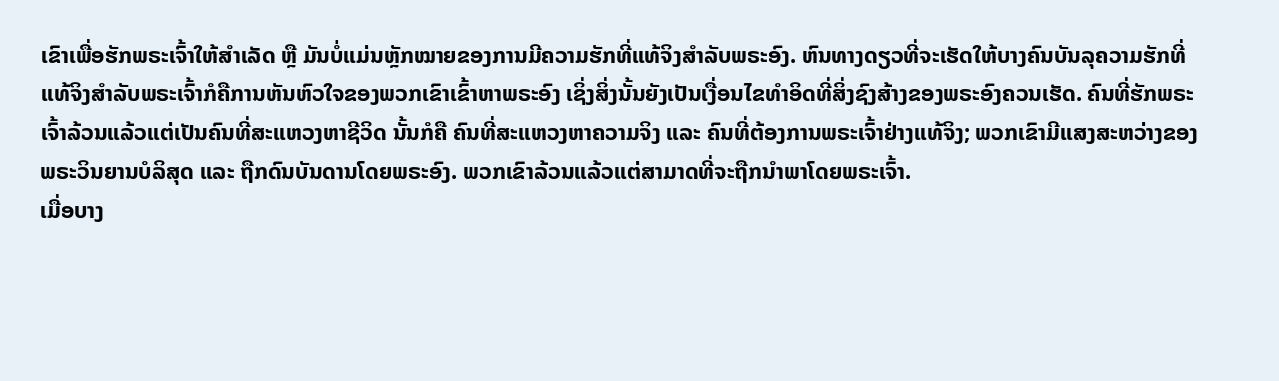ເຂົາເພື່ອຮັກພຣະເຈົ້າໃຫ້ສຳເລັດ ຫຼື ມັນບໍ່ແມ່ນຫຼັກໝາຍຂອງການມີຄວາມຮັກທີ່ແທ້ຈິງສຳລັບພຣະອົງ. ຫົນທາງດຽວທີ່ຈະເຮັດໃຫ້ບາງຄົນບັນລຸຄວາມຮັກທີ່ແທ້ຈິງສຳລັບພຣະເຈົ້າກໍຄືການຫັນຫົວໃຈຂອງພວກເຂົາເຂົ້າຫາພຣະອົງ ເຊິ່ງສິ່ງນັ້ນຍັງເປັນເງື່ອນໄຂທຳອິດທີ່ສິ່ງຊົງສ້າງຂອງພຣະອົງຄວນເຮັດ. ຄົນທີ່ຮັກພຣະເຈົ້າລ້ວນແລ້ວແຕ່ເປັນຄົນທີ່ສະແຫວງຫາຊີວິດ ນັ້ນກໍຄື ຄົນທີ່ສະແຫວງຫາຄວາມຈິງ ແລະ ຄົນທີ່ຕ້ອງການພຣະເຈົ້າຢ່າງແທ້ຈິງ; ພວກເຂົາມີແສງສະຫວ່າງຂອງພຣະວິນຍານບໍລິສຸດ ແລະ ຖືກດົນບັນດານໂດຍພຣະອົງ. ພວກເຂົາລ້ວນແລ້ວແຕ່ສາມາດທີ່ຈະຖືກນໍາພາໂດຍພຣະເຈົ້າ.
ເມື່ອບາງ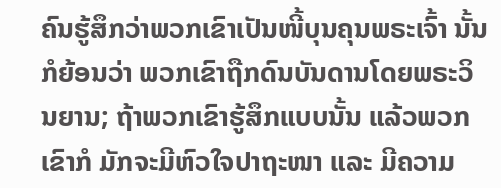ຄົນຮູ້ສຶກວ່າພວກເຂົາເປັນໜີ້ບຸນຄຸນພຣະເຈົ້າ ນັ້ນກໍຍ້ອນວ່າ ພວກເຂົາຖືກດົນບັນດານໂດຍພຣະວິນຍານ; ຖ້າພວກເຂົາຮູ້ສຶກແບບນັ້ນ ແລ້ວພວກເຂົາກໍ ມັກຈະມີຫົວໃຈປາຖະໜາ ແລະ ມີຄວາມ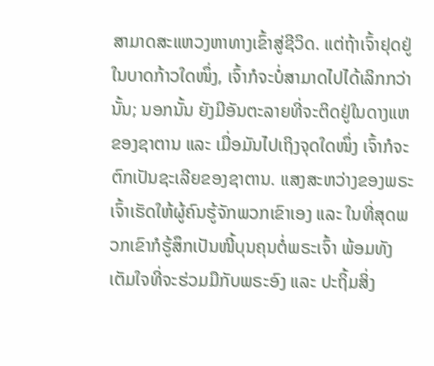ສາມາດສະແຫວງຫາທາງເຂົ້າສູ່ຊີວິດ. ແຕ່ຖ້າເຈົ້າຢຸດຢູ່ໃນບາດກ້າວໃດໜຶ່ງ, ເຈົ້າກໍຈະບໍ່ສາມາດໄປໄດ້ເລິກກວ່ານັ້ນ; ນອກນັ້ນ ຍັງມີອັນຕະລາຍທີ່ຈະຕິດຢູ່ໃນດາງແຫຂອງຊາຕານ ແລະ ເມື່ອມັນໄປເຖິງຈຸດໃດໜຶ່ງ ເຈົ້າກໍຈະຕົກເປັນຊະເລີຍຂອງຊາຕານ. ແສງສະຫວ່າງຂອງພຣະເຈົ້າເຮັດໃຫ້ຜູ້ຄົນຮູ້ຈັກພວກເຂົາເອງ ແລະ ໃນທີ່ສຸດພວກເຂົາກໍຮູ້ສຶກເປັນໜີ້ບຸນຄຸນຕໍ່ພຣະເຈົ້າ ພ້ອມທັງເຕັມໃຈທີ່ຈະຮ່ວມມືກັບພຣະອົງ ແລະ ປະຖິ້ມສິ່ງ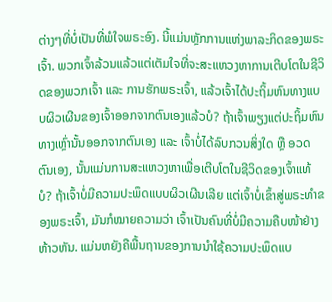ຕ່າງໆທີ່ບໍ່ເປັນທີ່ພໍໃຈພຣະອົງ. ນີ້ແມ່ນຫຼັກການແຫ່ງພາລະກິດຂອງພຣະເຈົ້າ. ພວກເຈົ້າລ້ວນແລ້ວແຕ່ເຕັມໃຈທີ່ຈະສະແຫວງຫາການເຕີບໂຕໃນຊີວິດຂອງພວກເຈົ້າ ແລະ ການຮັກພຣະເຈົ້າ, ແລ້ວເຈົ້າໄດ້ປະຖິ້ມຫົນທາງແບບຜິວເຜີນຂອງເຈົ້າອອກຈາກຕົນເອງແລ້ວບໍ? ຖ້າເຈົ້າພຽງແຕ່ປະຖິ້ມຫົນທາງເຫຼົ່ານັ້ນອອກຈາກຕົນເອງ ແລະ ເຈົ້າບໍ່ໄດ້ລົບກວນສິ່ງໃດ ຫຼື ອວດຕົນເອງ, ນັ້ນແມ່ນການສະແຫວງຫາເພື່ອເຕີບໂຕໃນຊີວິດຂອງເຈົ້າແທ້ບໍ? ຖ້າເຈົ້າບໍ່ມີຄວາມປະພຶດແບບຜິວເຜີນເລີຍ ແຕ່ເຈົ້າບໍ່ເຂົ້າສູ່ພຣະທຳຂອງພຣະເຈົ້າ, ມັນກໍໝາຍຄວາມວ່າ ເຈົ້າເປັນຄົນທີ່ບໍ່ມີຄວາມຄືບໜ້າຢ່າງຫ້າວຫັນ. ແມ່ນຫຍັງຄືພື້ນຖານຂອງການນໍາໃຊ້ຄວາມປະພຶດແບ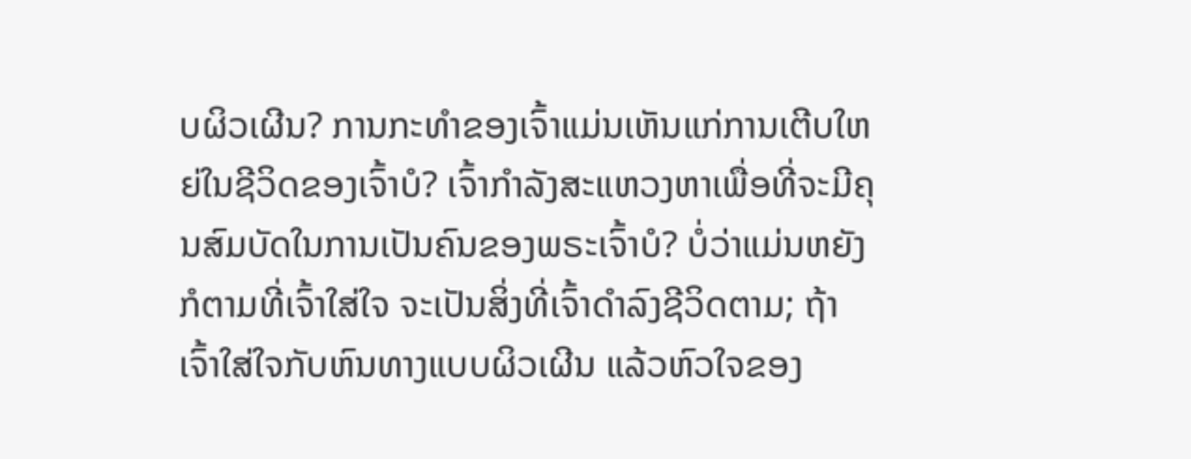ບຜິວເຜີນ? ການກະທຳຂອງເຈົ້າແມ່ນເຫັນແກ່ການເຕີບໃຫຍ່ໃນຊີວິດຂອງເຈົ້າບໍ? ເຈົ້າກຳລັງສະແຫວງຫາເພື່ອທີ່ຈະມີຄຸນສົມບັດໃນການເປັນຄົນຂອງພຣະເຈົ້າບໍ? ບໍ່ວ່າແມ່ນຫຍັງກໍຕາມທີ່ເຈົ້າໃສ່ໃຈ ຈະເປັນສິ່ງທີ່ເຈົ້າດຳລົງຊີວິດຕາມ; ຖ້າເຈົ້າໃສ່ໃຈກັບຫົນທາງແບບຜິວເຜີນ ແລ້ວຫົວໃຈຂອງ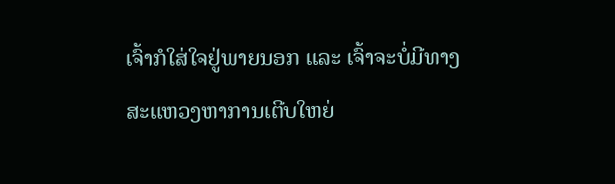ເຈົ້າກໍໃສ່ໃຈຢູ່ພາຍນອກ ແລະ ເຈົ້າຈະບໍ່ມີທາງສະແຫວງຫາການເຕີບໃຫຍ່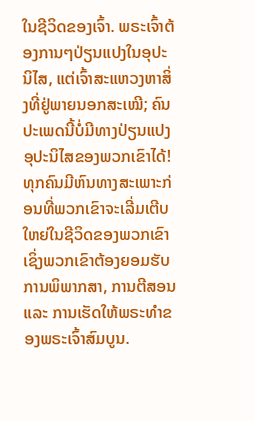ໃນຊີວິດຂອງເຈົ້າ. ພຣະເຈົ້າຕ້ອງການໆປ່ຽນແປງໃນອຸປະນິໄສ, ແຕ່ເຈົ້າສະແຫວງຫາສິ່ງທີ່ຢູ່ພາຍນອກສະເໝີ; ຄົນປະເພດນີ້ບໍ່ມີທາງປ່ຽນແປງອຸປະນິໄສຂອງພວກເຂົາໄດ້! ທຸກຄົນມີຫົນທາງສະເພາະກ່ອນທີ່ພວກເຂົາຈະເລີ່ມເຕີບໃຫຍ່ໃນຊີວິດຂອງພວກເຂົາ ເຊິ່ງພວກເຂົາຕ້ອງຍອມຮັບການພິພາກສາ, ການຕີສອນ ແລະ ການເຮັດໃຫ້ພຣະທຳຂອງພຣະເຈົ້າສົມບູນ.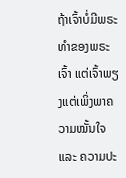ຖ້າເຈົ້າບໍ່ມີພຣະທຳຂອງພຣະເຈົ້າ ແຕ່ເຈົ້າພຽງແຕ່ເພິ່ງພາຄວາມໝັ້ນໃຈ ແລະ ຄວາມປະ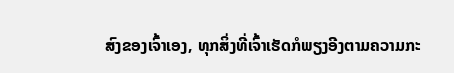ສົງຂອງເຈົ້າເອງ, ທຸກສິ່ງທີ່ເຈົ້າເຮັດກໍພຽງອີງຕາມຄວາມກະ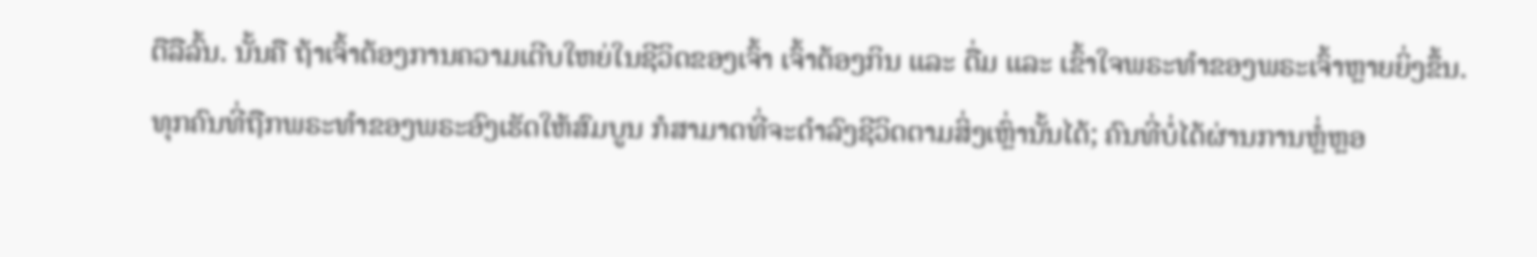ຕືລືລົ້ນ. ນັ້ນຄື ຖ້າເຈົ້າຕ້ອງການຄວາມເຕີບໃຫຍ່ໃນຊີວິດຂອງເຈົ້າ ເຈົ້າຕ້ອງກິນ ແລະ ດື່ມ ແລະ ເຂົ້າໃຈພຣະທຳຂອງພຣະເຈົ້າຫຼາຍຍິ່ງຂຶ້ນ. ທຸກຄົນທີ່ຖືກພຣະທຳຂອງພຣະອົງເຮັດໃຫ້ສົມບູນ ກໍສາມາດທີ່ຈະດຳລົງຊີວິດຕາມສິ່ງເຫຼົ່ານັ້ນໄດ້; ຄົນທີ່ບໍ່ໄດ້ຜ່ານການຫຼໍ່ຫຼອ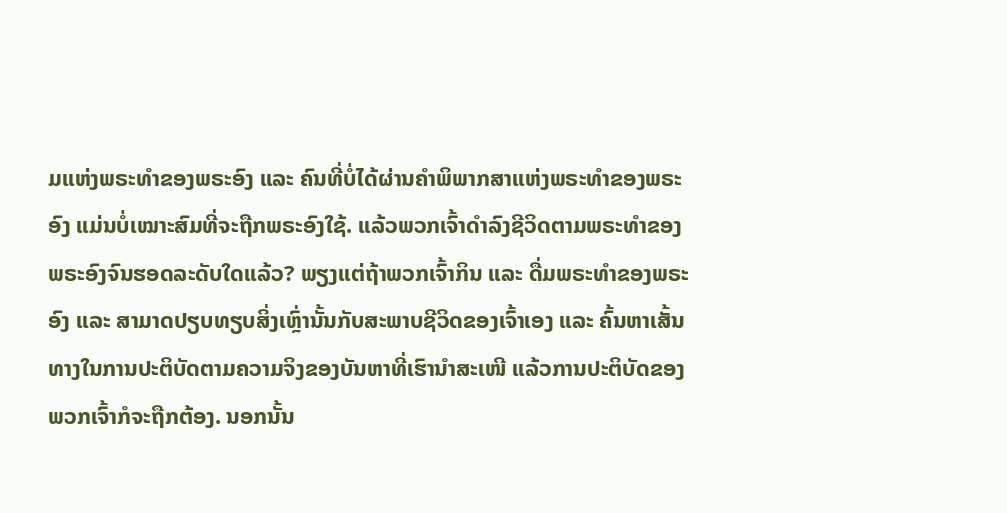ມແຫ່ງພຣະທຳຂອງພຣະອົງ ແລະ ຄົນທີ່ບໍ່ໄດ້ຜ່ານຄໍາພິພາກສາແຫ່ງພຣະທໍາຂອງພຣະອົງ ແມ່ນບໍ່ເໝາະສົມທີ່ຈະຖືກພຣະອົງໃຊ້. ແລ້ວພວກເຈົ້າດຳລົງຊີວິດຕາມພຣະທຳຂອງພຣະອົງຈົນຮອດລະດັບໃດແລ້ວ? ພຽງແຕ່ຖ້າພວກເຈົ້າກິນ ແລະ ດື່ມພຣະທຳຂອງພຣະອົງ ແລະ ສາມາດປຽບທຽບສິ່ງເຫຼົ່ານັ້ນກັບສະພາບຊີວິດຂອງເຈົ້າເອງ ແລະ ຄົ້ນຫາເສັ້ນທາງໃນການປະຕິບັດຕາມຄວາມຈິງຂອງບັນຫາທີ່ເຮົານໍາສະເໜີ ແລ້ວການປະຕິບັດຂອງພວກເຈົ້າກໍຈະຖືກຕ້ອງ. ນອກນັ້ນ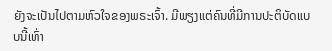ຍັງຈະເປັນໄປຕາມຫົວໃຈຂອງພຣະເຈົ້າ. ມີພຽງແຕ່ຄົນທີ່ມີການປະຕິບັດແບບນີ້ເທົ່າ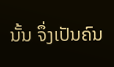ນັ້ນ ຈຶ່ງເປັນຄົນ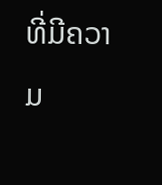ທີ່ມີຄວາມ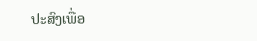ປະສົງເພື່ອ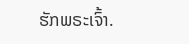ຮັກພຣະເຈົ້າ.